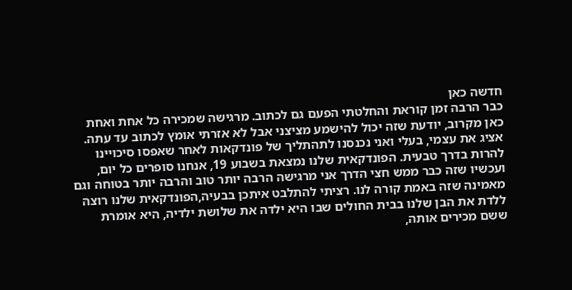חדשה כאן
כבר הרבה זמן קוראת והחלטתי הפעם גם לכתוב. מרגישה שמכירה כל אחת ואחת כאן מקרוב, יודעת שזה יכול להישמע מציצני אבל לא אזרתי אומץ לכתוב עד עתה. אציג את עצמי, בעלי ואני נכנסנו לתהתליך של פונדקאות לאחר שאפסו סיכויינו להרות בדרך טבעית. הפונדקאית שלנו נמצאת בשבוע 19, אנחנו סופרים כל יום, ועכשיו שזה כבר ממש חצי הדרך אני מרגישה הרבה יותר טוב והרבה יותר בטוחה וגם מאמינה שזה באמת קורה לנו. רציתי להתלבט איתכן בבעיה,הפונדקאית שלנו רוצה ללדת את הבן שלנו בבית החולים שבו היא ילדה את שלושת ילדיה, היא אומרת ששם מכירים אותה,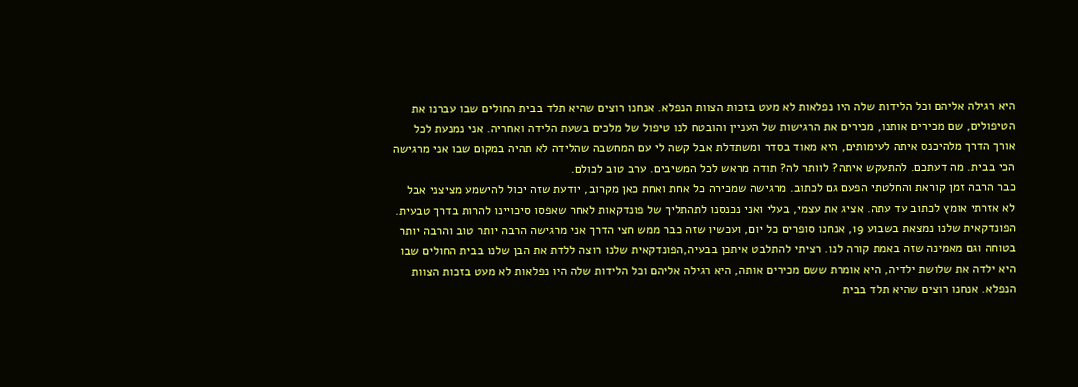היא רגילה אליהם וכל הלידות שלה היו נפלאות לא מעט בזכות הצוות הנפלא. אנחנו רוצים שהיא תלד בבית החולים שבו עברנו את הטיפולים, שם מכירים אותנו, מכירים את הרגישות של העניין והובטח לנו טיפול של מלכים בשעת הלידה ואחריה. אני נמנעת לכל אורך הדרך מלהיכנס איתה לעימותים, היא מאוד בסדר ומשתדלת אבל קשה לי עם המחשבה שהלידה לא תהיה במקום שבו אני מרגישה הכי בבית. מה דעתכם. להתעקש איתה? לוותר לה? תודה מראש לכל המשיבים. ערב טוב לכולם.
כבר הרבה זמן קוראת והחלטתי הפעם גם לכתוב. מרגישה שמכירה כל אחת ואחת כאן מקרוב, יודעת שזה יכול להישמע מציצני אבל לא אזרתי אומץ לכתוב עד עתה. אציג את עצמי, בעלי ואני נכנסנו לתהתליך של פונדקאות לאחר שאפסו סיכויינו להרות בדרך טבעית. הפונדקאית שלנו נמצאת בשבוע 19, אנחנו סופרים כל יום, ועכשיו שזה כבר ממש חצי הדרך אני מרגישה הרבה יותר טוב והרבה יותר בטוחה וגם מאמינה שזה באמת קורה לנו. רציתי להתלבט איתכן בבעיה,הפונדקאית שלנו רוצה ללדת את הבן שלנו בבית החולים שבו היא ילדה את שלושת ילדיה, היא אומרת ששם מכירים אותה, היא רגילה אליהם וכל הלידות שלה היו נפלאות לא מעט בזכות הצוות הנפלא. אנחנו רוצים שהיא תלד בבית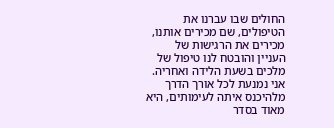החולים שבו עברנו את הטיפולים, שם מכירים אותנו, מכירים את הרגישות של העניין והובטח לנו טיפול של מלכים בשעת הלידה ואחריה. אני נמנעת לכל אורך הדרך מלהיכנס איתה לעימותים, היא מאוד בסדר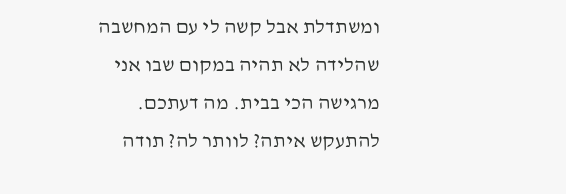ומשתדלת אבל קשה לי עם המחשבה שהלידה לא תהיה במקום שבו אני מרגישה הכי בבית. מה דעתכם. להתעקש איתה? לוותר לה? תודה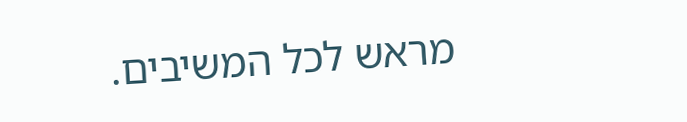מראש לכל המשיבים.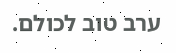ערב טוב לכולם.